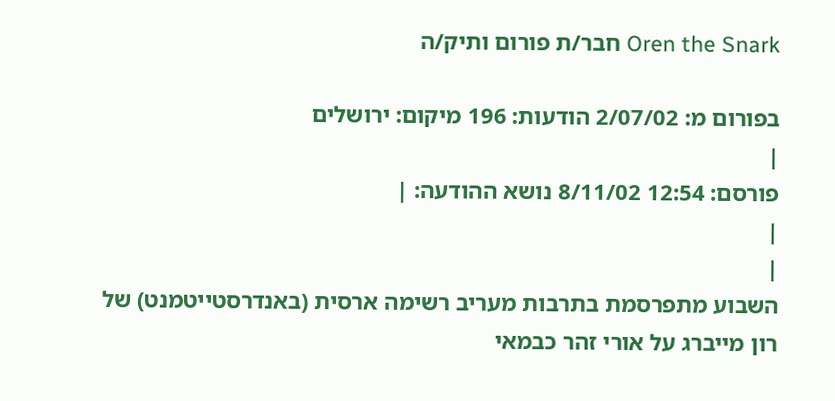Oren the Snark חבר/ת פורום ותיק/ה

בפורום מ: 2/07/02 הודעות: 196 מיקום: ירושלים
|
פורסם: 12:54 8/11/02 נושא ההודעה: |
|
|
השבוע מתפרסמת בתרבות מעריב רשימה ארסית (באנדרסטייטמנט) של רון מייברג על אורי זהר כבמאי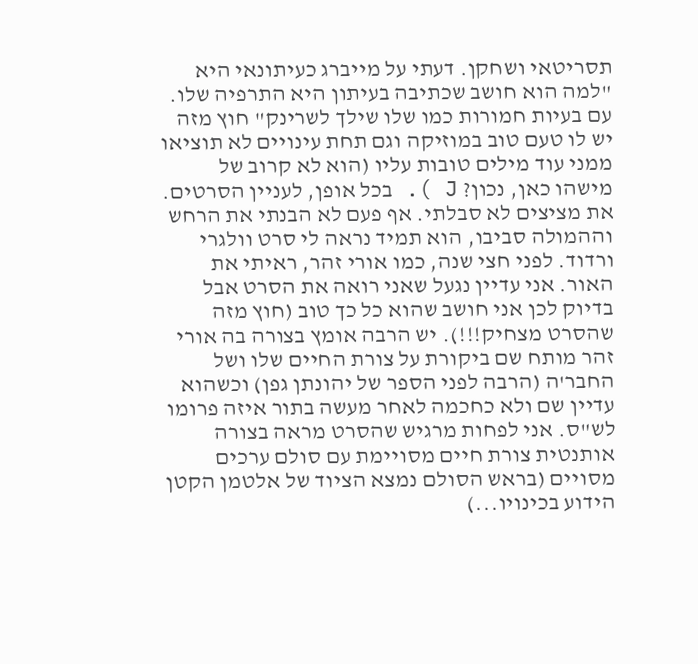תסריטאי ושחקן. דעתי על מייברג כעיתונאי היא "למה הוא חושב שכתיבה בעיתון היא התרפיה שלו. עם בעיות חמורות כמו שלו שילך לשרינק" חוץ מזה יש לו טעם טוב במוזיקה וגם תחת עינויים לא תוציאו ממני עוד מילים טובות עליו (הוא לא קרוב של מישהו כאן, נכון? J ). בכל אופן, לעניין הסרטים. את מציצים לא סבלתי. אף פעם לא הבנתי את הרחש וההמולה סביבו, הוא תמיד נראה לי סרט וולגרי ורדוד. לפני חצי שנה, כמו אורי זהר, ראיתי את האור. אני עדיין נגעל שאני רואה את הסרט אבל בדיוק לכן אני חושב שהוא כל כך טוב (חוץ מזה שהסרט מצחיק!!!). יש הרבה אומץ בצורה בה אורי זהר מותח שם ביקורת על צורת החיים שלו ושל החבר'ה (הרבה לפני הספר של יהונתן גפן) וכשהוא עדיין שם ולא כחכמה לאחר מעשה בתור איזה פרומו לש"ס. אני לפחות מרגיש שהסרט מראה בצורה אותנטית צורת חיים מסויימת עם סולם ערכים מסויים (בראש הסולם נמצא הציוד של אלטמן הקטן הידוע בכינויו...)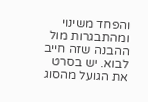והפחד משינוי ומהתבגרות מול ההבנה שזה חייב לבוא. יש בסרט את הגועל מהסוג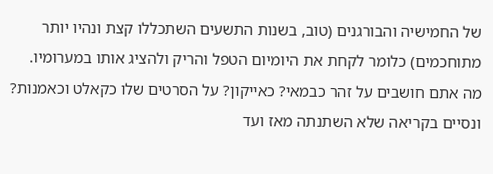של החמישיה והבורגנים (טוב, בשנות התשעים השתכללו קצת ונהיו יותר מתוחכמים) כלומר לקחת את היומיום הטפל והריק ולהציג אותו במערומיו.
מה אתם חושבים על זהר כבמאי? כאייקון? על הסרטים שלו כקאלט וכאמנות?
ונסיים בקריאה שלא השתנתה מאז ועד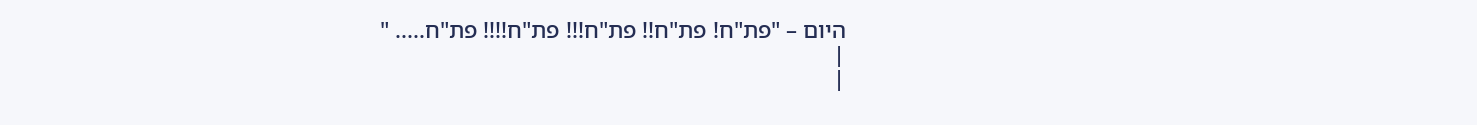היום – "פת"ח! פת"ח!! פת"ח!!! פת"ח!!!! פת"ח..... "
|
|